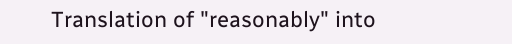Translation of "reasonably" into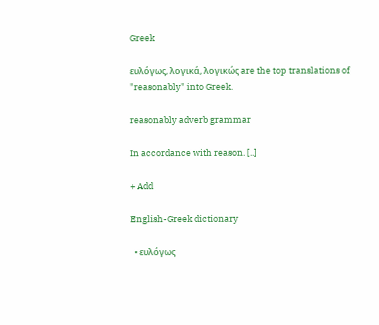Greek

ευλόγως, λογικά, λογικώς are the top translations of "reasonably" into Greek.

reasonably adverb grammar

In accordance with reason. [..]

+ Add

English-Greek dictionary

  • ευλόγως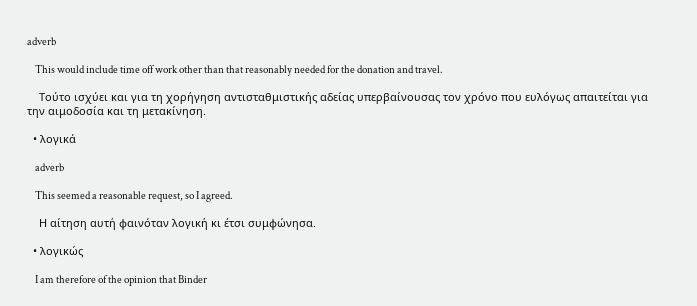adverb

    This would include time off work other than that reasonably needed for the donation and travel.

    Τούτο ισχύει και για τη χορήγηση αντισταθμιστικής αδείας υπερβαίνουσας τον χρόνο που ευλόγως απαιτείται για την αιμοδοσία και τη μετακίνηση.

  • λογικά

    adverb

    This seemed a reasonable request, so I agreed.

    Η αίτηση αυτή φαινόταν λογική κι έτσι συμφώνησα.

  • λογικώς

    I am therefore of the opinion that Binder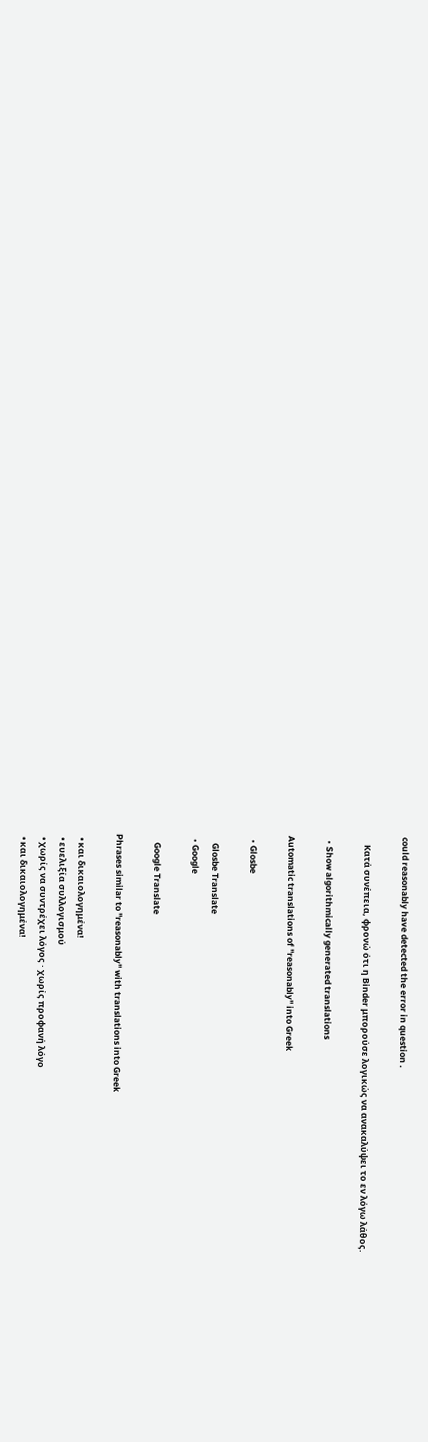could reasonably have detected the error in question .

    Κατά συνέπεια, φρονώ ότι η Βinder μπορούσε λογικώς να ανακαλύψει το εν λόγω λάθος.

  • Show algorithmically generated translations

Automatic translations of "reasonably" into Greek

  • Glosbe

    Glosbe Translate
  • Google

    Google Translate

Phrases similar to "reasonably" with translations into Greek

  • και δικαιολογημένα!
  • ευελιξία συλλογισμού
  • χωρίς να συντρέχει λόγος · χωρίς προφανή λόγο
  • και δικαιολογημένα!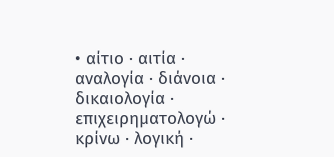• αίτιο · αιτία · αναλογία · διάνοια · δικαιολογία · επιχειρηματολογώ · κρίνω · λογική ·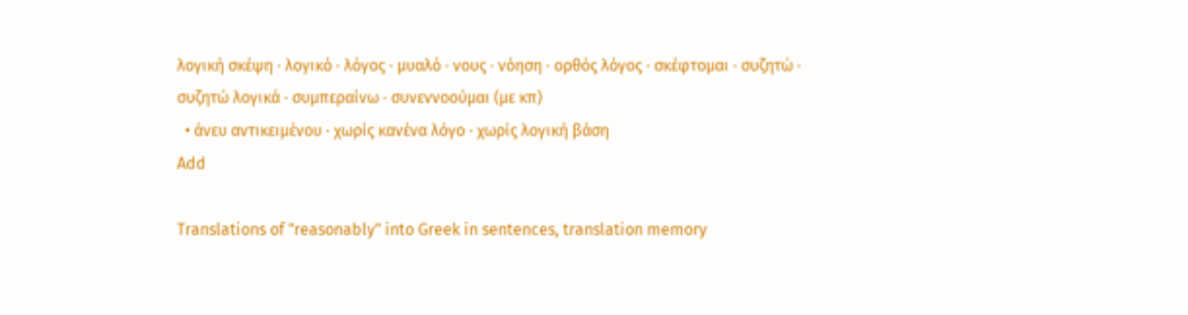λογική σκέψη · λογικό · λόγος · μυαλό · νους · νόηση · ορθός λόγος · σκέφτομαι · συζητώ · συζητώ λογικά · συμπεραίνω · συνεννοούμαι (με κπ)
  • άνευ αντικειμένου · χωρίς κανένα λόγο · χωρίς λογική βάση
Add

Translations of "reasonably" into Greek in sentences, translation memory